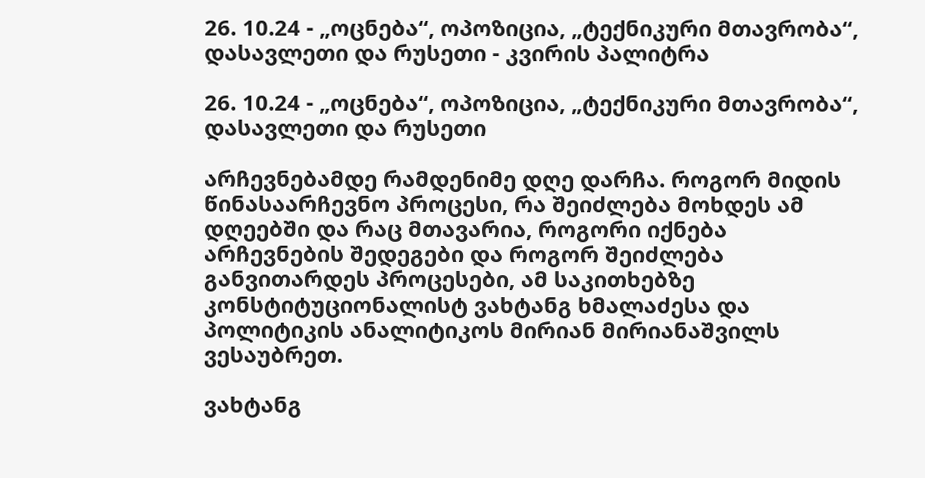26. 10.24 - „ოცნება“, ოპოზიცია, „ტექნიკური მთავრობა“, დასავლეთი და რუსეთი - კვირის პალიტრა

26. 10.24 - „ოცნება“, ოპოზიცია, „ტექნიკური მთავრობა“, დასავლეთი და რუსეთი

არჩევნებამდე რამდენიმე დღე დარჩა. როგორ მიდის წინასაარჩევნო პროცესი, რა შეიძლება მოხდეს ამ დღეებში და რაც მთავარია, როგორი იქნება არჩევნების შედეგები და როგორ შეიძლება განვითარდეს პროცესები, ამ საკითხებზე კონსტიტუციონალისტ ვახტანგ ხმალაძესა და პოლიტიკის ანალიტიკოს მირიან მირიანაშვილს ვესაუბრეთ.

ვახტანგ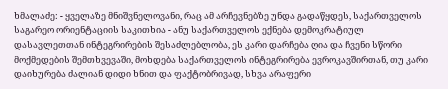ხმალაძე: - ყველაზე მნიშვნელოვანი, რაც ამ არჩევნებზე უნდა გადაწყდეს, საქართველოს საგარეო ორიენტაციის საკითხია - ანუ საქართველოს ექნება დემოკრატიულ დასავლეთთან ინტეგრირების შესაძლებლობა, ეს კარი დარჩება ღია და ჩვენი სწორი მოქმედების შემთხვევაში, მოხდება საქართველოს ინტეგრირება ევროკავშირთან, თუ კარი დაიხურება ძალიან დიდი ხნით და ფაქტობრივად, სხვა არაფერი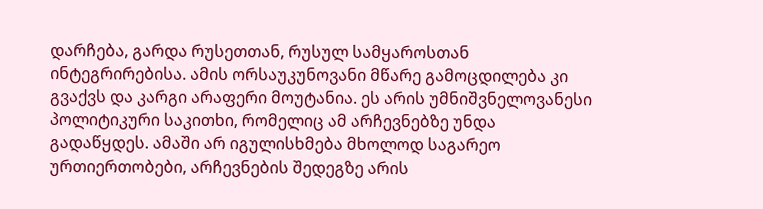დარჩება, გარდა რუსეთთან, რუსულ სამყაროსთან ინტეგრირებისა. ამის ორსაუკუნოვანი მწარე გამოცდილება კი გვაქვს და კარგი არაფერი მოუტანია. ეს არის უმნიშვნელოვანესი პოლიტიკური საკითხი, რომელიც ამ არჩევნებზე უნდა გადაწყდეს. ამაში არ იგულისხმება მხოლოდ საგარეო ურთიერთობები, არჩევნების შედეგზე არის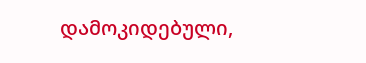დამოკიდებული,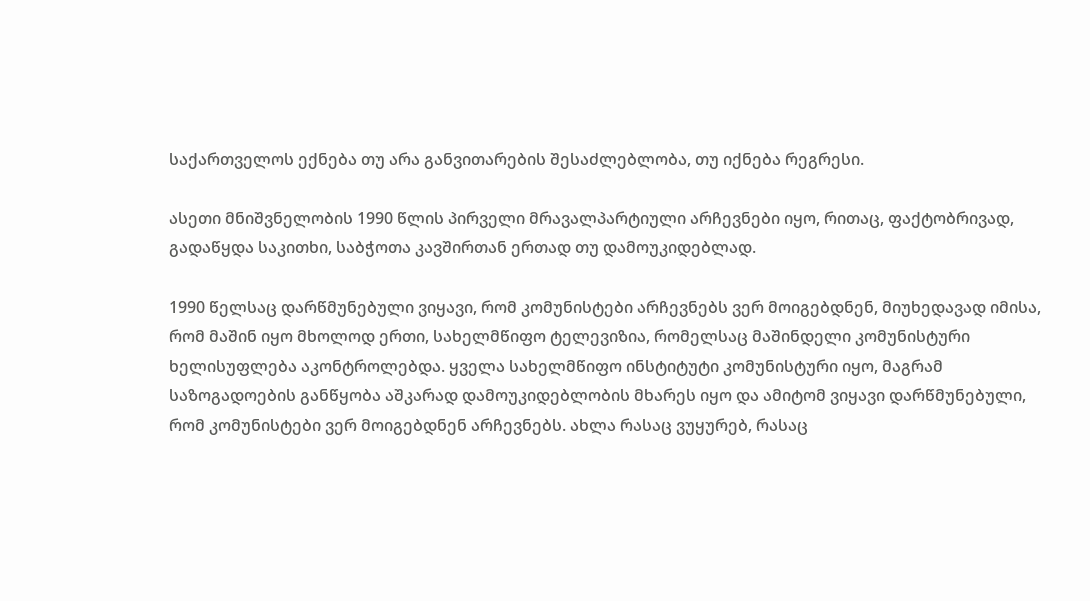საქართველოს ექნება თუ არა განვითარების შესაძლებლობა, თუ იქნება რეგრესი.

ასეთი მნიშვნელობის 1990 წლის პირველი მრავალპარტიული არჩევნები იყო, რითაც, ფაქტობრივად, გადაწყდა საკითხი, საბჭოთა კავშირთან ერთად თუ დამოუკიდებლად.

1990 წელსაც დარწმუნებული ვიყავი, რომ კომუნისტები არჩევნებს ვერ მოიგებდნენ, მიუხედავად იმისა, რომ მაშინ იყო მხოლოდ ერთი, სახელმწიფო ტელევიზია, რომელსაც მაშინდელი კომუნისტური ხელისუფლება აკონტროლებდა. ყველა სახელმწიფო ინსტიტუტი კომუნისტური იყო, მაგრამ საზოგადოების განწყობა აშკარად დამოუკიდებლობის მხარეს იყო და ამიტომ ვიყავი დარწმუნებული, რომ კომუნისტები ვერ მოიგებდნენ არჩევნებს. ახლა რასაც ვუყურებ, რასაც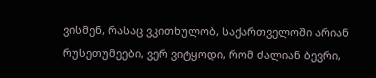ვისმენ, რასაც ვკითხულობ, საქართველოში არიან რუსეთუმეები, ვერ ვიტყოდი, რომ ძალიან ბევრი,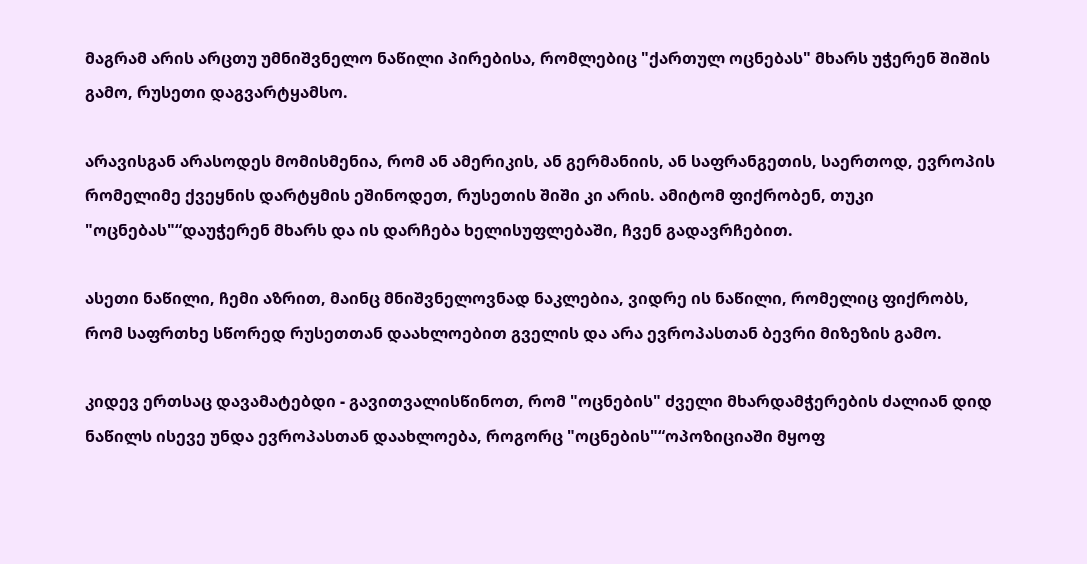მაგრამ არის არცთუ უმნიშვნელო ნაწილი პირებისა, რომლებიც "ქართულ ოცნებას" მხარს უჭერენ შიშის გამო, რუსეთი დაგვარტყამსო.

არავისგან არასოდეს მომისმენია, რომ ან ამერიკის, ან გერმანიის, ან საფრანგეთის, საერთოდ, ევროპის რომელიმე ქვეყნის დარტყმის ეშინოდეთ, რუსეთის შიში კი არის. ამიტომ ფიქრობენ, თუკი "ოცნებას"“დაუჭერენ მხარს და ის დარჩება ხელისუფლებაში, ჩვენ გადავრჩებით.

ასეთი ნაწილი, ჩემი აზრით, მაინც მნიშვნელოვნად ნაკლებია, ვიდრე ის ნაწილი, რომელიც ფიქრობს, რომ საფრთხე სწორედ რუსეთთან დაახლოებით გველის და არა ევროპასთან ბევრი მიზეზის გამო.

კიდევ ერთსაც დავამატებდი - გავითვალისწინოთ, რომ "ოცნების" ძველი მხარდამჭერების ძალიან დიდ ნაწილს ისევე უნდა ევროპასთან დაახლოება, როგორც "ოცნების"“ოპოზიციაში მყოფ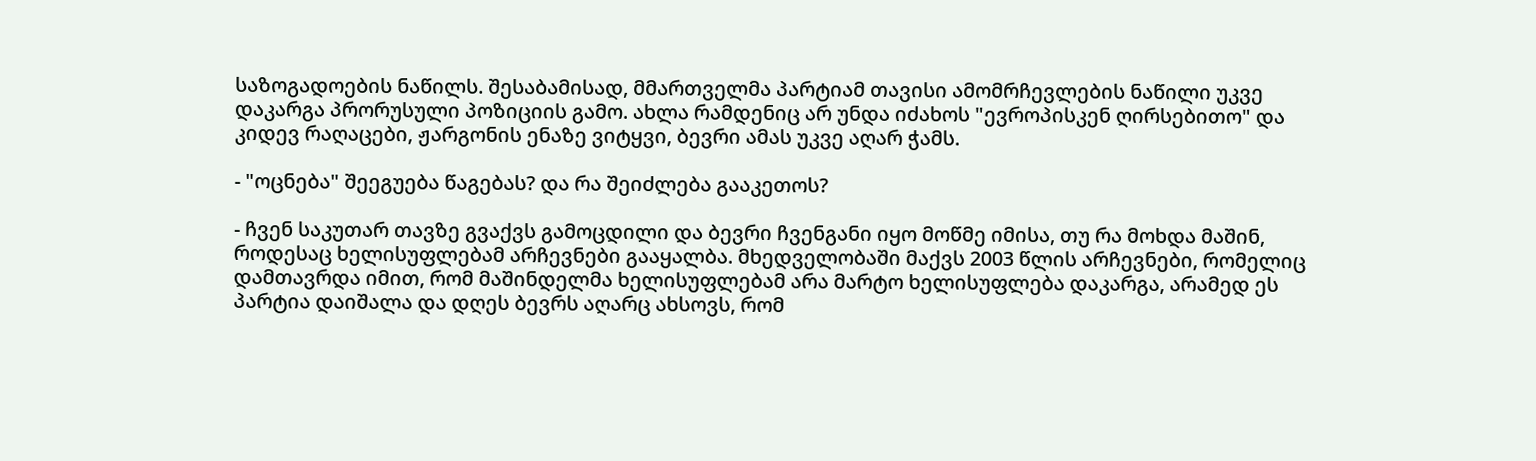საზოგადოების ნაწილს. შესაბამისად, მმართველმა პარტიამ თავისი ამომრჩევლების ნაწილი უკვე დაკარგა პრორუსული პოზიციის გამო. ახლა რამდენიც არ უნდა იძახოს "ევროპისკენ ღირსებითო" და კიდევ რაღაცები, ჟარგონის ენაზე ვიტყვი, ბევრი ამას უკვე აღარ ჭამს.

- "ოცნება" შეეგუება წაგებას? და რა შეიძლება გააკეთოს?

- ჩვენ საკუთარ თავზე გვაქვს გამოცდილი და ბევრი ჩვენგანი იყო მოწმე იმისა, თუ რა მოხდა მაშინ, როდესაც ხელისუფლებამ არჩევნები გააყალბა. მხედველობაში მაქვს 2003 წლის არჩევნები, რომელიც დამთავრდა იმით, რომ მაშინდელმა ხელისუფლებამ არა მარტო ხელისუფლება დაკარგა, არამედ ეს პარტია დაიშალა და დღეს ბევრს აღარც ახსოვს, რომ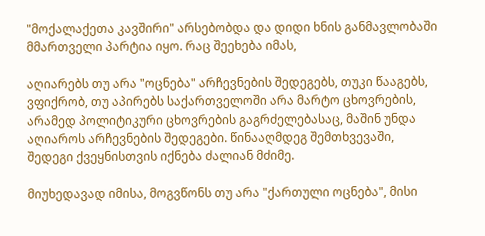"მოქალაქეთა კავშირი" არსებობდა და დიდი ხნის განმავლობაში მმართველი პარტია იყო. რაც შეეხება იმას,

აღიარებს თუ არა "ოცნება" არჩევნების შედეგებს, თუკი წააგებს, ვფიქრობ, თუ აპირებს საქართველოში არა მარტო ცხოვრების, არამედ პოლიტიკური ცხოვრების გაგრძელებასაც, მაშინ უნდა აღიაროს არჩევნების შედეგები. წინააღმდეგ შემთხვევაში, შედეგი ქვეყნისთვის იქნება ძალიან მძიმე.

მიუხედავად იმისა, მოგვწონს თუ არა "ქართული ოცნება", მისი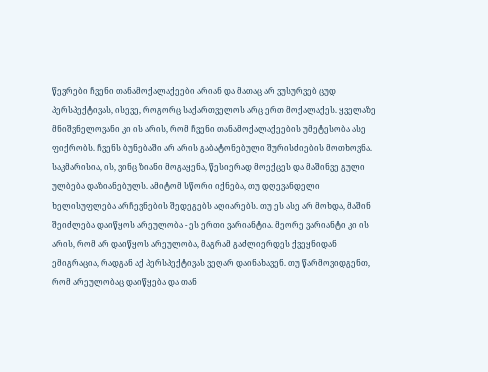წევრები ჩვენი თანამოქალაქეები არიან და მათაც არ ვუსურვებ ცუდ პერსპექტივას, ისევე, როგორც საქართველოს არც ერთ მოქალაქეს. ყველაზე მნიშვნელოვანი კი ის არის, რომ ჩვენი თანამოქალაქეების უმეტესობა ასე ფიქრობს. ჩვენს ბუნებაში არ არის გაბატონებული შურისძიების მოთხოვნა. საკმარისია, ის, ვინც ზიანი მოგაყენა, წესიერად მოექცეს და მაშინვე გული ულბება დაზიანებულს. ამიტომ სწორი იქნება, თუ დღევანდელი ხელისუფლება არჩევნების შედეგებს აღიარებს. თუ ეს ასე არ მოხდა, მაშინ შეიძლება დაიწყოს არეულობა - ეს ერთი ვარიანტია. მეორე ვარიანტი კი ის არის, რომ არ დაიწყოს არეულობა, მაგრამ გაძლიერდეს ქვეყნიდან ემიგრაცია, რადგან აქ პერსპექტივას ვეღარ დაინახავენ. თუ წარმოვიდგენთ, რომ არეულობაც დაიწყება და თან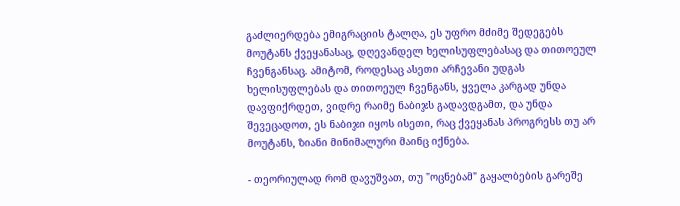გაძლიერდება ემიგრაციის ტალღა, ეს უფრო მძიმე შედეგებს მოუტანს ქვეყანასაც, დღევანდელ ხელისუფლებასაც და თითოეულ ჩვენგანსაც. ამიტომ, როდესაც ასეთი არჩევანი უდგას ხელისუფლებას და თითოეულ ჩვენგანს, ყველა კარგად უნდა დავფიქრდეთ, ვიდრე რაიმე ნაბიჯს გადავდგამთ, და უნდა შევეცადოთ, ეს ნაბიჯი იყოს ისეთი, რაც ქვეყანას პროგრესს თუ არ მოუტანს, ზიანი მინიმალური მაინც იქნება.

- თეორიულად რომ დავუშვათ, თუ "ოცნებამ" გაყალბების გარეშე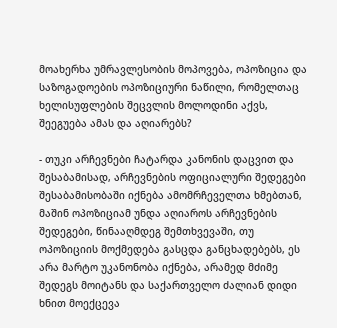მოახერხა უმრავლესობის მოპოვება, ოპოზიცია და საზოგადოების ოპოზიციური ნაწილი, რომელთაც ხელისუფლების შეცვლის მოლოდინი აქვს, შეეგუება ამას და აღიარებს?

- თუკი არჩევნები ჩატარდა კანონის დაცვით და შესაბამისად, არჩევნების ოფიციალური შედეგები შესაბამისობაში იქნება ამომრჩეველთა ხმებთან, მაშინ ოპოზიციამ უნდა აღიაროს არჩევნების შედეგები, წინააღმდეგ შემთხვევაში, თუ ოპოზიციის მოქმედება გასცდა განცხადებებს, ეს არა მარტო უკანონობა იქნება, არამედ მძიმე შედეგს მოიტანს და საქართველო ძალიან დიდი ხნით მოექცევა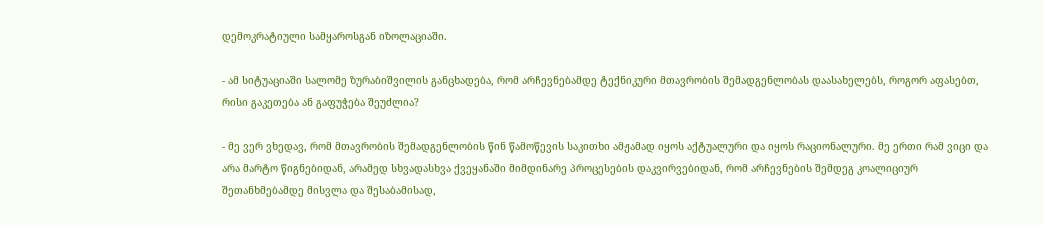დემოკრატიული სამყაროსგან იზოლაციაში.

- ამ სიტუაციაში სალომე ზურაბიშვილის განცხადება, რომ არჩევნებამდე ტექნიკური მთავრობის შემადგენლობას დაასახელებს, როგორ აფასებთ, რისი გაკეთება ან გაფუჭება შეუძლია?

- მე ვერ ვხედავ, რომ მთავრობის შემადგენლობის წინ წამოწევის საკითხი ამჟამად იყოს აქტუალური და იყოს რაციონალური. მე ერთი რამ ვიცი და არა მარტო წიგნებიდან, არამედ სხვადასხვა ქვეყანაში მიმდინარე პროცესების დაკვირვებიდან, რომ არჩევნების შემდეგ კოალიციურ შეთანხმებამდე მისვლა და შესაბამისად,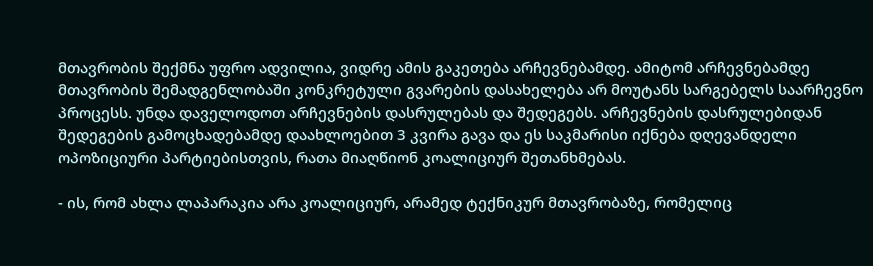მთავრობის შექმნა უფრო ადვილია, ვიდრე ამის გაკეთება არჩევნებამდე. ამიტომ არჩევნებამდე მთავრობის შემადგენლობაში კონკრეტული გვარების დასახელება არ მოუტანს სარგებელს საარჩევნო პროცესს. უნდა დაველოდოთ არჩევნების დასრულებას და შედეგებს. არჩევნების დასრულებიდან შედეგების გამოცხადებამდე დაახლოებით 3 კვირა გავა და ეს საკმარისი იქნება დღევანდელი ოპოზიციური პარტიებისთვის, რათა მიაღწიონ კოალიციურ შეთანხმებას.

- ის, რომ ახლა ლაპარაკია არა კოალიციურ, არამედ ტექნიკურ მთავრობაზე, რომელიც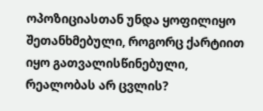ოპოზიციასთან უნდა ყოფილიყო შეთანხმებული, როგორც ქარტიით იყო გათვალისწინებული, რეალობას არ ცვლის?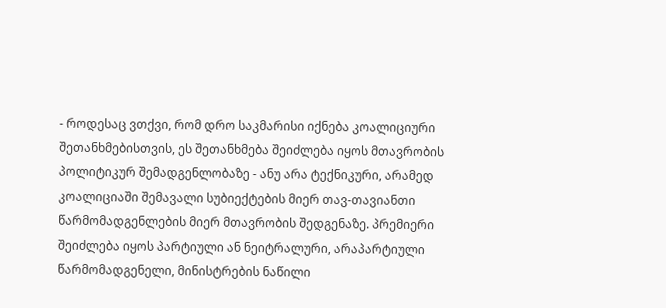- როდესაც ვთქვი, რომ დრო საკმარისი იქნება კოალიციური შეთანხმებისთვის, ეს შეთანხმება შეიძლება იყოს მთავრობის პოლიტიკურ შემადგენლობაზე - ანუ არა ტექნიკური, არამედ კოალიციაში შემავალი სუბიექტების მიერ თავ-თავიანთი წარმომადგენლების მიერ მთავრობის შედგენაზე. პრემიერი შეიძლება იყოს პარტიული ან ნეიტრალური, არაპარტიული წარმომადგენელი, მინისტრების ნაწილი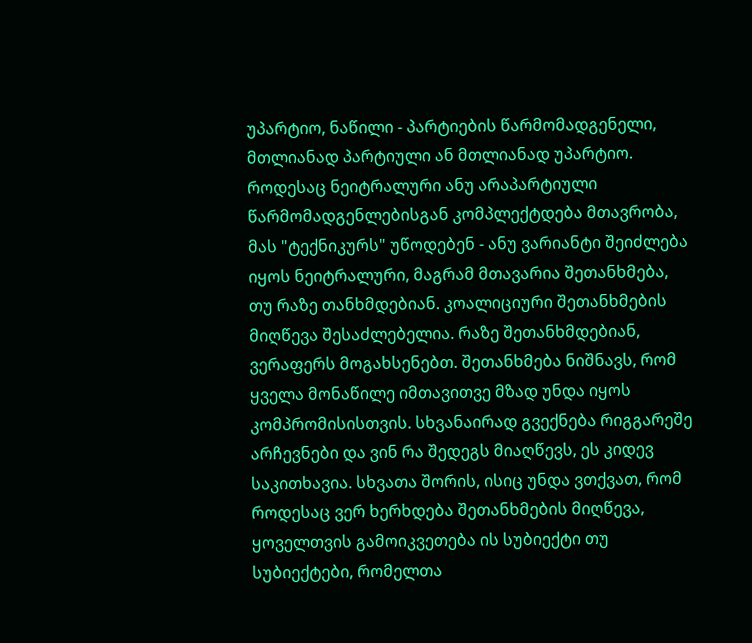უპარტიო, ნაწილი - პარტიების წარმომადგენელი, მთლიანად პარტიული ან მთლიანად უპარტიო. როდესაც ნეიტრალური ანუ არაპარტიული წარმომადგენლებისგან კომპლექტდება მთავრობა, მას "ტექნიკურს" უწოდებენ - ანუ ვარიანტი შეიძლება იყოს ნეიტრალური, მაგრამ მთავარია შეთანხმება, თუ რაზე თანხმდებიან. კოალიციური შეთანხმების მიღწევა შესაძლებელია. რაზე შეთანხმდებიან, ვერაფერს მოგახსენებთ. შეთანხმება ნიშნავს, რომ ყველა მონაწილე იმთავითვე მზად უნდა იყოს კომპრომისისთვის. სხვანაირად გვექნება რიგგარეშე არჩევნები და ვინ რა შედეგს მიაღწევს, ეს კიდევ საკითხავია. სხვათა შორის, ისიც უნდა ვთქვათ, რომ როდესაც ვერ ხერხდება შეთანხმების მიღწევა, ყოველთვის გამოიკვეთება ის სუბიექტი თუ სუბიექტები, რომელთა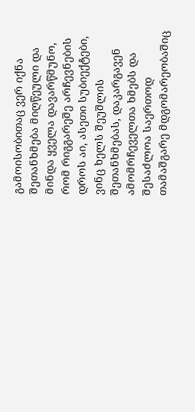გამოისობითაც ვერ იქნა შეთანხმება მიღწეული და მინდა ყველა დავარწმუნო, რომ რიგგარეშე არჩევნების დროს აი, ასეთი სუბიექტები, ვინც ხელს შეუშლის შეთანხმებას, დაკარგავენ ამომრჩეველთა ხმებს და შესაძლოა საერთოდ თამაშგარე მდგომარეობაშიც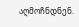აღმოჩნდნენ.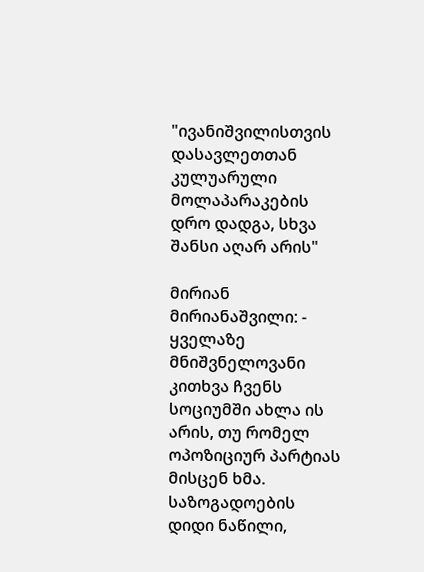"ივანიშვილისთვის დასავლეთთან კულუარული მოლაპარაკების დრო დადგა, სხვა შანსი აღარ არის"

მირიან მირიანაშვილი: - ყველაზე მნიშვნელოვანი კითხვა ჩვენს სოციუმში ახლა ის არის, თუ რომელ ოპოზიციურ პარტიას მისცენ ხმა. საზოგადოების დიდი ნაწილი,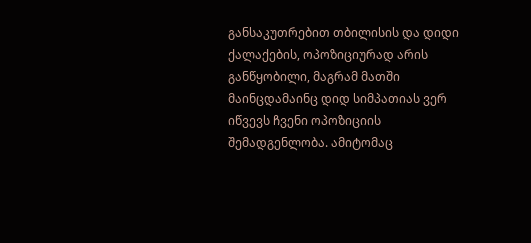განსაკუთრებით თბილისის და დიდი ქალაქების, ოპოზიციურად არის განწყობილი, მაგრამ მათში მაინცდამაინც დიდ სიმპათიას ვერ იწვევს ჩვენი ოპოზიციის შემადგენლობა. ამიტომაც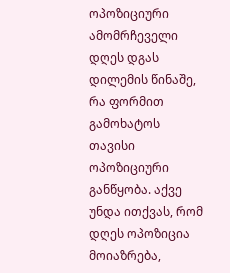ოპოზიციური ამომრჩეველი დღეს დგას დილემის წინაშე, რა ფორმით გამოხატოს თავისი ოპოზიციური განწყობა. აქვე უნდა ითქვას, რომ დღეს ოპოზიცია მოიაზრება,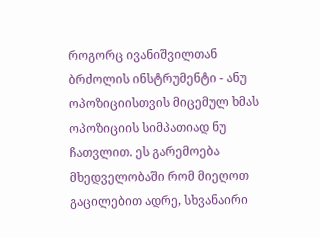როგორც ივანიშვილთან ბრძოლის ინსტრუმენტი - ანუ ოპოზიციისთვის მიცემულ ხმას ოპოზიციის სიმპათიად ნუ ჩათვლით. ეს გარემოება მხედველობაში რომ მიეღოთ გაცილებით ადრე, სხვანაირი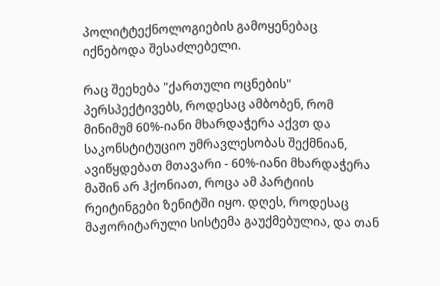პოლიტტექნოლოგიების გამოყენებაც იქნებოდა შესაძლებელი.

რაც შეეხება "ქართული ოცნების" პერსპექტივებს, როდესაც ამბობენ, რომ მინიმუმ 60%-იანი მხარდაჭერა აქვთ და საკონსტიტუციო უმრავლესობას შექმნიან, ავიწყდებათ მთავარი - 60%-იანი მხარდაჭერა მაშინ არ ჰქონიათ, როცა ამ პარტიის რეიტინგები ზენიტში იყო. დღეს, როდესაც მაჟორიტარული სისტემა გაუქმებულია, და თან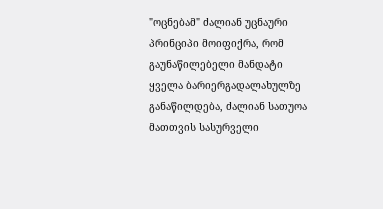"ოცნებამ" ძალიან უცნაური პრინციპი მოიფიქრა, რომ გაუნაწილებელი მანდატი ყველა ბარიერგადალახულზე განაწილდება, ძალიან სათუოა მათთვის სასურველი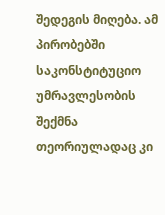შედეგის მიღება. ამ პირობებში საკონსტიტუციო უმრავლესობის შექმნა თეორიულადაც კი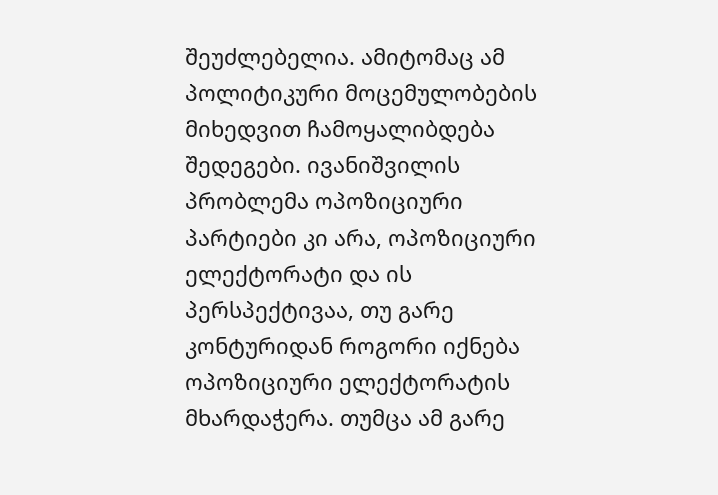შეუძლებელია. ამიტომაც ამ პოლიტიკური მოცემულობების მიხედვით ჩამოყალიბდება შედეგები. ივანიშვილის პრობლემა ოპოზიციური პარტიები კი არა, ოპოზიციური ელექტორატი და ის პერსპექტივაა, თუ გარე კონტურიდან როგორი იქნება ოპოზიციური ელექტორატის მხარდაჭერა. თუმცა ამ გარე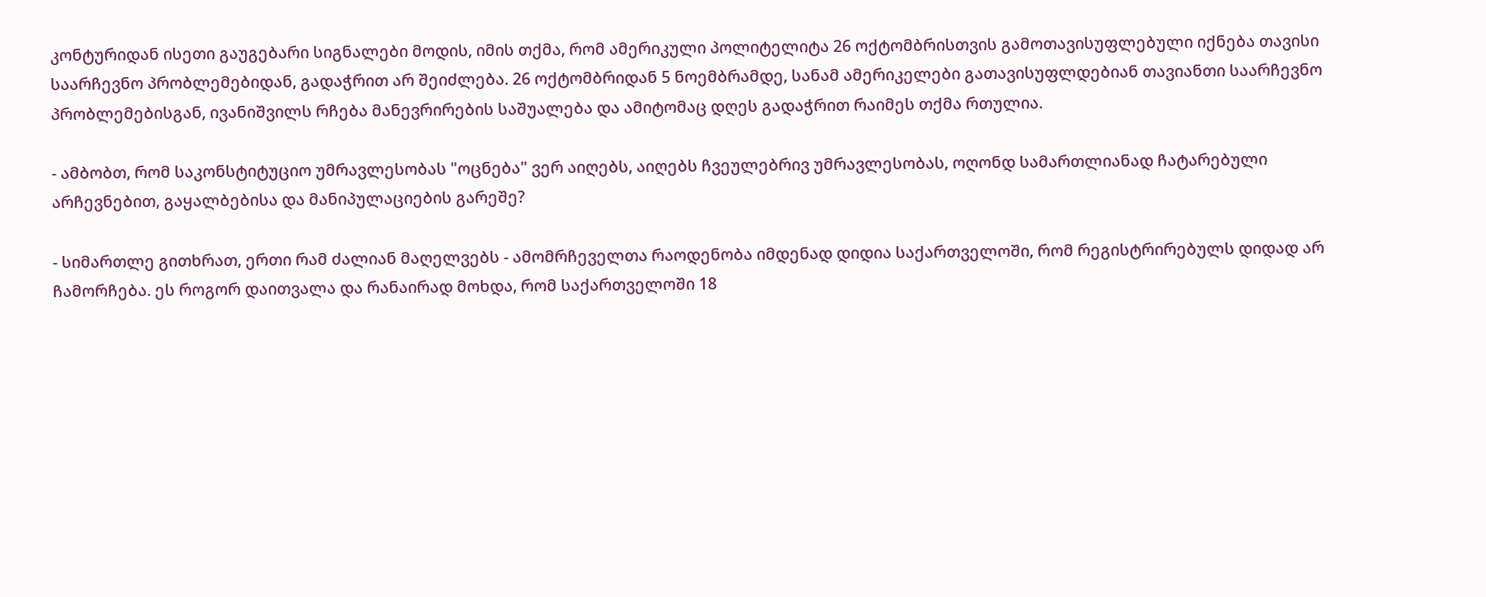კონტურიდან ისეთი გაუგებარი სიგნალები მოდის, იმის თქმა, რომ ამერიკული პოლიტელიტა 26 ოქტომბრისთვის გამოთავისუფლებული იქნება თავისი საარჩევნო პრობლემებიდან, გადაჭრით არ შეიძლება. 26 ოქტომბრიდან 5 ნოემბრამდე, სანამ ამერიკელები გათავისუფლდებიან თავიანთი საარჩევნო პრობლემებისგან, ივანიშვილს რჩება მანევრირების საშუალება და ამიტომაც დღეს გადაჭრით რაიმეს თქმა რთულია.

- ამბობთ, რომ საკონსტიტუციო უმრავლესობას "ოცნება" ვერ აიღებს, აიღებს ჩვეულებრივ უმრავლესობას, ოღონდ სამართლიანად ჩატარებული არჩევნებით, გაყალბებისა და მანიპულაციების გარეშე?

- სიმართლე გითხრათ, ერთი რამ ძალიან მაღელვებს - ამომრჩეველთა რაოდენობა იმდენად დიდია საქართველოში, რომ რეგისტრირებულს დიდად არ ჩამორჩება. ეს როგორ დაითვალა და რანაირად მოხდა, რომ საქართველოში 18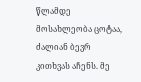წლამდე მოსახლეობა ცოტაა, ძალიან ბევრ კითხვას აჩენს. მე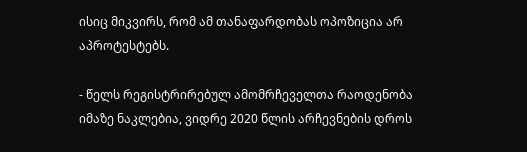ისიც მიკვირს, რომ ამ თანაფარდობას ოპოზიცია არ აპროტესტებს.

- წელს რეგისტრირებულ ამომრჩეველთა რაოდენობა იმაზე ნაკლებია, ვიდრე 2020 წლის არჩევნების დროს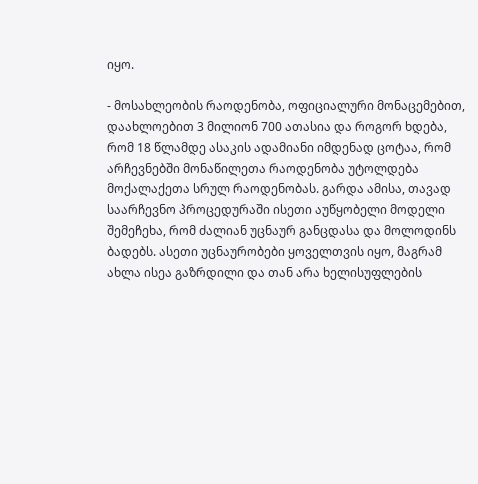იყო.

- მოსახლეობის რაოდენობა, ოფიციალური მონაცემებით, დაახლოებით 3 მილიონ 700 ათასია და როგორ ხდება, რომ 18 წლამდე ასაკის ადამიანი იმდენად ცოტაა, რომ არჩევნებში მონაწილეთა რაოდენობა უტოლდება მოქალაქეთა სრულ რაოდენობას. გარდა ამისა, თავად საარჩევნო პროცედურაში ისეთი აუწყობელი მოდელი შემეჩეხა, რომ ძალიან უცნაურ განცდასა და მოლოდინს ბადებს. ასეთი უცნაურობები ყოველთვის იყო, მაგრამ ახლა ისეა გაზრდილი და თან არა ხელისუფლების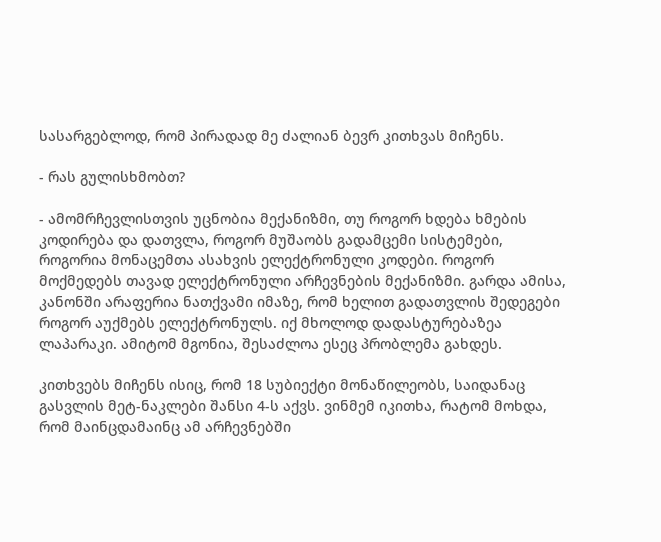სასარგებლოდ, რომ პირადად მე ძალიან ბევრ კითხვას მიჩენს.

- რას გულისხმობთ?

- ამომრჩევლისთვის უცნობია მექანიზმი, თუ როგორ ხდება ხმების კოდირება და დათვლა, როგორ მუშაობს გადამცემი სისტემები, როგორია მონაცემთა ასახვის ელექტრონული კოდები. როგორ მოქმედებს თავად ელექტრონული არჩევნების მექანიზმი. გარდა ამისა, კანონში არაფერია ნათქვამი იმაზე, რომ ხელით გადათვლის შედეგები როგორ აუქმებს ელექტრონულს. იქ მხოლოდ დადასტურებაზეა ლაპარაკი. ამიტომ მგონია, შესაძლოა ესეც პრობლემა გახდეს.

კითხვებს მიჩენს ისიც, რომ 18 სუბიექტი მონაწილეობს, საიდანაც გასვლის მეტ-ნაკლები შანსი 4-ს აქვს. ვინმემ იკითხა, რატომ მოხდა, რომ მაინცდამაინც ამ არჩევნებში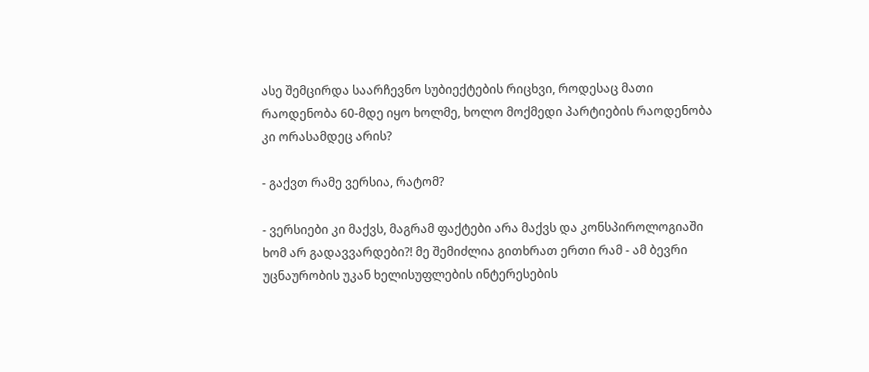ასე შემცირდა საარჩევნო სუბიექტების რიცხვი, როდესაც მათი რაოდენობა 60-მდე იყო ხოლმე, ხოლო მოქმედი პარტიების რაოდენობა კი ორასამდეც არის?

- გაქვთ რამე ვერსია, რატომ?

- ვერსიები კი მაქვს, მაგრამ ფაქტები არა მაქვს და კონსპიროლოგიაში ხომ არ გადავვარდები?! მე შემიძლია გითხრათ ერთი რამ - ამ ბევრი უცნაურობის უკან ხელისუფლების ინტერესების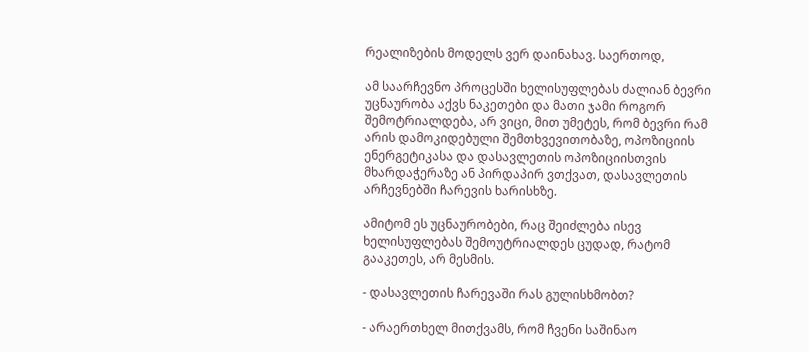რეალიზების მოდელს ვერ დაინახავ. საერთოდ,

ამ საარჩევნო პროცესში ხელისუფლებას ძალიან ბევრი უცნაურობა აქვს ნაკეთები და მათი ჯამი როგორ შემოტრიალდება, არ ვიცი, მით უმეტეს, რომ ბევრი რამ არის დამოკიდებული შემთხვევითობაზე, ოპოზიციის ენერგეტიკასა და დასავლეთის ოპოზიციისთვის მხარდაჭერაზე ან პირდაპირ ვთქვათ, დასავლეთის არჩევნებში ჩარევის ხარისხზე.

ამიტომ ეს უცნაურობები, რაც შეიძლება ისევ ხელისუფლებას შემოუტრიალდეს ცუდად, რატომ გააკეთეს, არ მესმის.

- დასავლეთის ჩარევაში რას გულისხმობთ?

- არაერთხელ მითქვამს, რომ ჩვენი საშინაო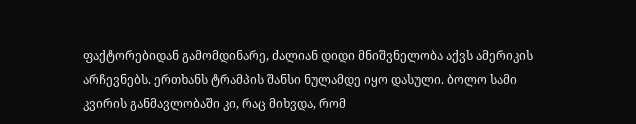ფაქტორებიდან გამომდინარე, ძალიან დიდი მნიშვნელობა აქვს ამერიკის არჩევნებს. ერთხანს ტრამპის შანსი ნულამდე იყო დასული. ბოლო სამი კვირის განმავლობაში კი, რაც მიხვდა, რომ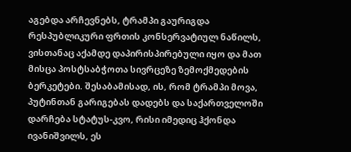აგებდა არჩევნებს, ტრამპი გაურიგდა რესპუბლიკური ფრთის კონსერვატიულ ნაწილს, ვისთანაც აქამდე დაპირისპირებული იყო და მათ მისცა პოსტსაბჭოთა სივრცეზე ზემოქმედების ბერკეტები. შესაბამისად, ის, რომ ტრამპი მოვა, პუტინთან გარიგებას დადებს და საქართველოში დარჩება სტატუს-კვო, რისი იმედიც ჰქონდა ივანიშვილს, ეს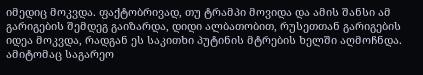იმედიც მოკვდა. ფაქტობრივად, თუ ტრამპი მოვიდა და ამის შანსი ამ გარიგების შემდეგ გაიზარდა, დიდი ალბათობით, რუსეთთან გარიგების იდეა მოკვდა, რადგან ეს საკითხი პუტინის მტრების ხელში აღმოჩნდა. ამიტომაც საგარეო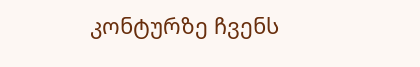კონტურზე ჩვენს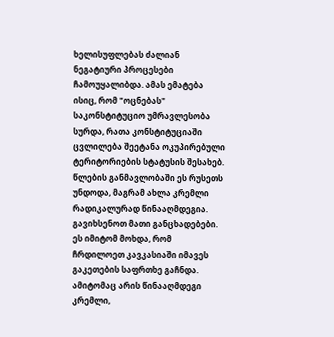ხელისუფლებას ძალიან ნეგატიური პროცესები ჩამოუყალიბდა. ამას ემატება ისიც, რომ "ოცნებას" საკონსტიტუციო უმრავლესობა სურდა, რათა კონსტიტუციაში ცვლილება შეეტანა ოკუპირებული ტერიტორიების სტატუსის შესახებ. წლების განმავლობაში ეს რუსეთს უნდოდა, მაგრამ ახლა კრემლი რადიკალურად წინააღმდეგია. გავიხსენოთ მათი განცხადებები. ეს იმიტომ მოხდა, რომ ჩრდილოეთ კავკასიაში იმავეს გაკეთების საფრთხე გაჩნდა. ამიტომაც არის წინააღმდეგი კრემლი,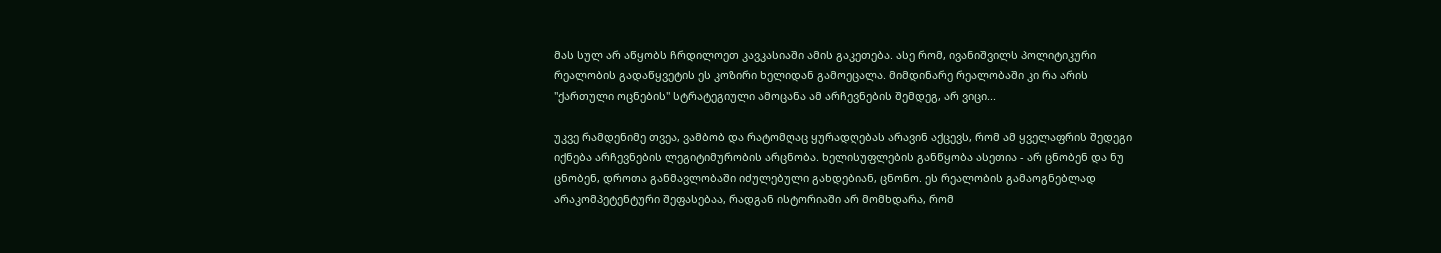მას სულ არ აწყობს ჩრდილოეთ კავკასიაში ამის გაკეთება. ასე რომ, ივანიშვილს პოლიტიკური რეალობის გადაწყვეტის ეს კოზირი ხელიდან გამოეცალა. მიმდინარე რეალობაში კი რა არის "ქართული ოცნების" სტრატეგიული ამოცანა ამ არჩევნების შემდეგ, არ ვიცი...

უკვე რამდენიმე თვეა, ვამბობ და რატომღაც ყურადღებას არავინ აქცევს, რომ ამ ყველაფრის შედეგი იქნება არჩევნების ლეგიტიმურობის არცნობა. ხელისუფლების განწყობა ასეთია - არ ცნობენ და ნუ ცნობენ, დროთა განმავლობაში იძულებული გახდებიან, ცნონო. ეს რეალობის გამაოგნებლად არაკომპეტენტური შეფასებაა, რადგან ისტორიაში არ მომხდარა, რომ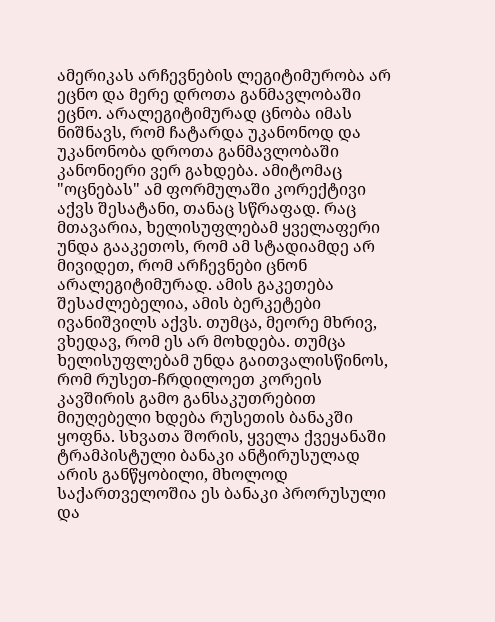ამერიკას არჩევნების ლეგიტიმურობა არ ეცნო და მერე დროთა განმავლობაში ეცნო. არალეგიტიმურად ცნობა იმას ნიშნავს, რომ ჩატარდა უკანონოდ და უკანონობა დროთა განმავლობაში კანონიერი ვერ გახდება. ამიტომაც "ოცნებას" ამ ფორმულაში კორექტივი აქვს შესატანი, თანაც სწრაფად. რაც მთავარია, ხელისუფლებამ ყველაფერი უნდა გააკეთოს, რომ ამ სტადიამდე არ მივიდეთ, რომ არჩევნები ცნონ არალეგიტიმურად. ამის გაკეთება შესაძლებელია, ამის ბერკეტები ივანიშვილს აქვს. თუმცა, მეორე მხრივ, ვხედავ, რომ ეს არ მოხდება. თუმცა ხელისუფლებამ უნდა გაითვალისწინოს, რომ რუსეთ-ჩრდილოეთ კორეის კავშირის გამო განსაკუთრებით მიუღებელი ხდება რუსეთის ბანაკში ყოფნა. სხვათა შორის, ყველა ქვეყანაში ტრამპისტული ბანაკი ანტირუსულად არის განწყობილი, მხოლოდ საქართველოშია ეს ბანაკი პრორუსული და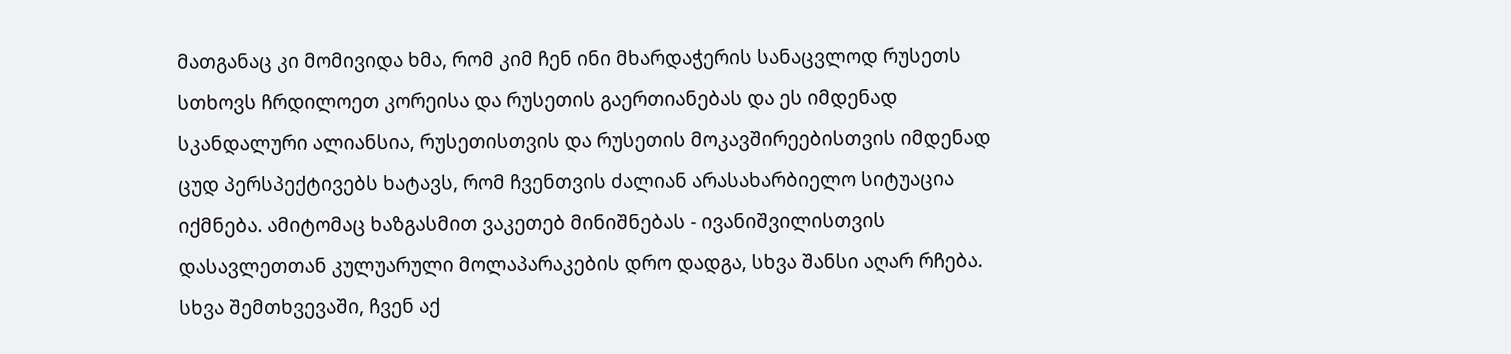მათგანაც კი მომივიდა ხმა, რომ კიმ ჩენ ინი მხარდაჭერის სანაცვლოდ რუსეთს სთხოვს ჩრდილოეთ კორეისა და რუსეთის გაერთიანებას და ეს იმდენად სკანდალური ალიანსია, რუსეთისთვის და რუსეთის მოკავშირეებისთვის იმდენად ცუდ პერსპექტივებს ხატავს, რომ ჩვენთვის ძალიან არასახარბიელო სიტუაცია იქმნება. ამიტომაც ხაზგასმით ვაკეთებ მინიშნებას - ივანიშვილისთვის დასავლეთთან კულუარული მოლაპარაკების დრო დადგა, სხვა შანსი აღარ რჩება. სხვა შემთხვევაში, ჩვენ აქ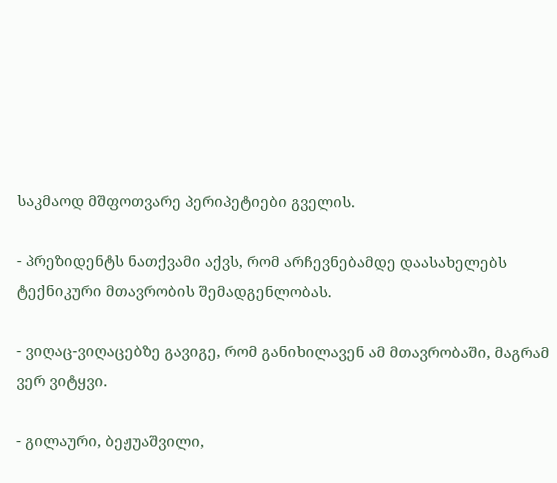საკმაოდ მშფოთვარე პერიპეტიები გველის.

- პრეზიდენტს ნათქვამი აქვს, რომ არჩევნებამდე დაასახელებს ტექნიკური მთავრობის შემადგენლობას.

- ვიღაც-ვიღაცებზე გავიგე, რომ განიხილავენ ამ მთავრობაში, მაგრამ ვერ ვიტყვი.

- გილაური, ბეჟუაშვილი,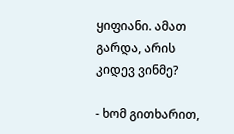ყიფიანი. ამათ გარდა, არის კიდევ ვინმე?

- ხომ გითხარით,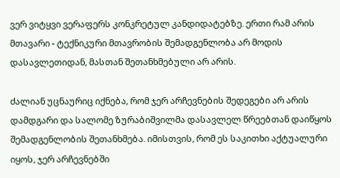ვერ ვიტყვი ვერაფერს კონკრეტულ კანდიდატებზე. ერთი რამ არის მთავარი - ტექნიკური მთავრობის შემადგენლობა არ მოდის დასავლეთიდან, მასთან შეთანხმებული არ არის.

ძალიან უცნაურიც იქნება, რომ ჯერ არჩევნების შედეგები არ არის დამდგარი და სალომე ზურაბიშვილმა დასავლელ წრეებთან დაიწყოს შემადგენლობის შეთანხმება. იმისთვის, რომ ეს საკითხი აქტუალური იყოს, ჯერ არჩევნებში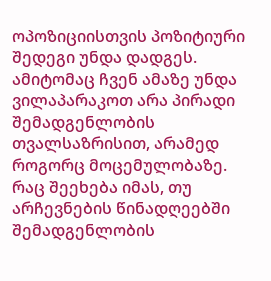ოპოზიციისთვის პოზიტიური შედეგი უნდა დადგეს. ამიტომაც ჩვენ ამაზე უნდა ვილაპარაკოთ არა პირადი შემადგენლობის თვალსაზრისით, არამედ როგორც მოცემულობაზე. რაც შეეხება იმას, თუ არჩევნების წინადღეებში შემადგენლობის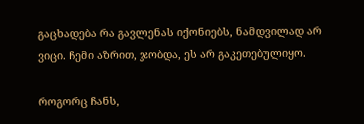გაცხადება რა გავლენას იქონიებს, ნამდვილად არ ვიცი. ჩემი აზრით, ჯობდა, ეს არ გაკეთებულიყო.

როგორც ჩანს,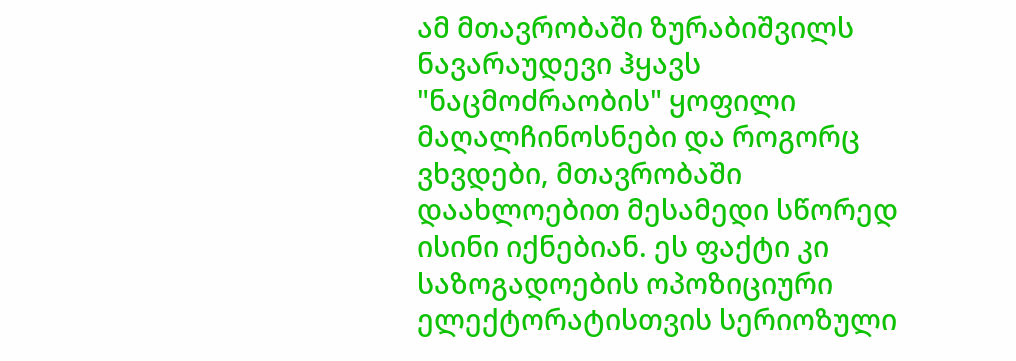ამ მთავრობაში ზურაბიშვილს ნავარაუდევი ჰყავს "ნაცმოძრაობის" ყოფილი მაღალჩინოსნები და როგორც ვხვდები, მთავრობაში დაახლოებით მესამედი სწორედ ისინი იქნებიან. ეს ფაქტი კი საზოგადოების ოპოზიციური ელექტორატისთვის სერიოზული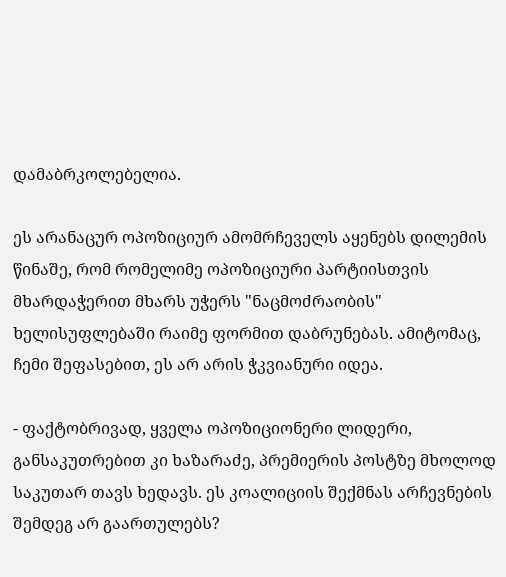დამაბრკოლებელია.

ეს არანაცურ ოპოზიციურ ამომრჩეველს აყენებს დილემის წინაშე, რომ რომელიმე ოპოზიციური პარტიისთვის მხარდაჭერით მხარს უჭერს "ნაცმოძრაობის" ხელისუფლებაში რაიმე ფორმით დაბრუნებას. ამიტომაც, ჩემი შეფასებით, ეს არ არის ჭკვიანური იდეა.

- ფაქტობრივად, ყველა ოპოზიციონერი ლიდერი, განსაკუთრებით კი ხაზარაძე, პრემიერის პოსტზე მხოლოდ საკუთარ თავს ხედავს. ეს კოალიციის შექმნას არჩევნების შემდეგ არ გაართულებს?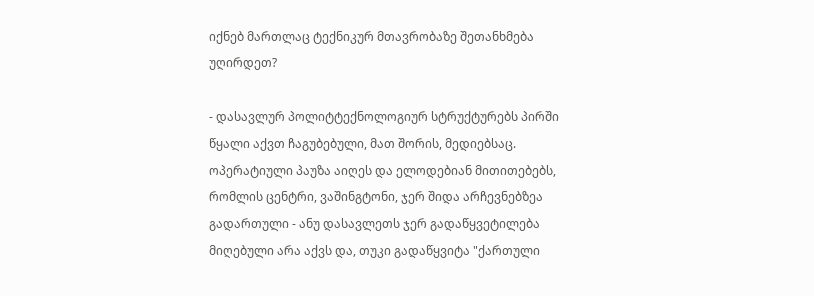იქნებ მართლაც ტექნიკურ მთავრობაზე შეთანხმება უღირდეთ?

- დასავლურ პოლიტტექნოლოგიურ სტრუქტურებს პირში წყალი აქვთ ჩაგუბებული, მათ შორის, მედიებსაც. ოპერატიული პაუზა აიღეს და ელოდებიან მითითებებს, რომლის ცენტრი, ვაშინგტონი, ჯერ შიდა არჩევნებზეა გადართული - ანუ დასავლეთს ჯერ გადაწყვეტილება მიღებული არა აქვს და, თუკი გადაწყვიტა "ქართული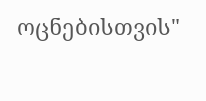ოცნებისთვის"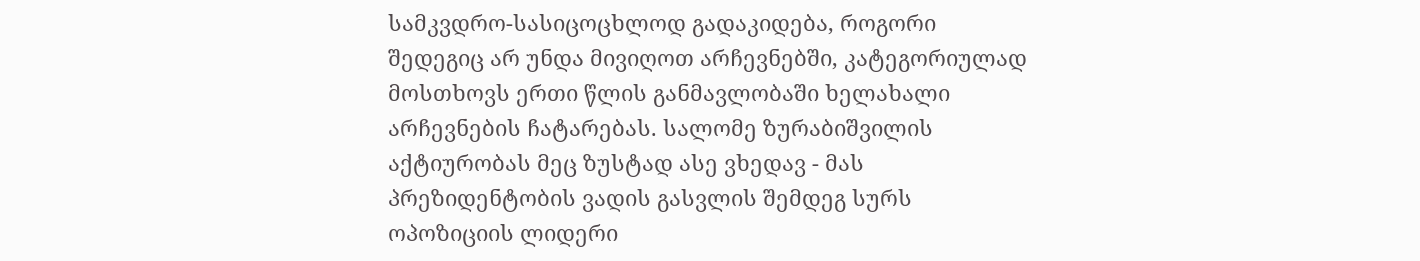სამკვდრო-სასიცოცხლოდ გადაკიდება, როგორი შედეგიც არ უნდა მივიღოთ არჩევნებში, კატეგორიულად მოსთხოვს ერთი წლის განმავლობაში ხელახალი არჩევნების ჩატარებას. სალომე ზურაბიშვილის აქტიურობას მეც ზუსტად ასე ვხედავ - მას პრეზიდენტობის ვადის გასვლის შემდეგ სურს ოპოზიციის ლიდერი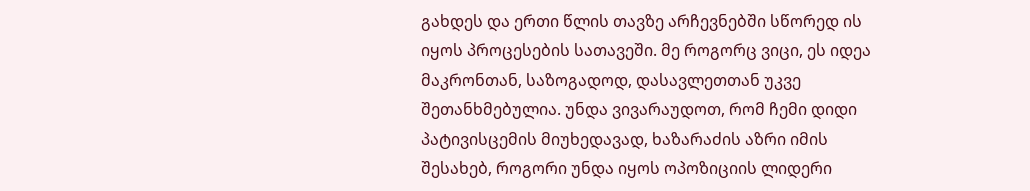გახდეს და ერთი წლის თავზე არჩევნებში სწორედ ის იყოს პროცესების სათავეში. მე როგორც ვიცი, ეს იდეა მაკრონთან, საზოგადოდ, დასავლეთთან უკვე შეთანხმებულია. უნდა ვივარაუდოთ, რომ ჩემი დიდი პატივისცემის მიუხედავად, ხაზარაძის აზრი იმის შესახებ, როგორი უნდა იყოს ოპოზიციის ლიდერი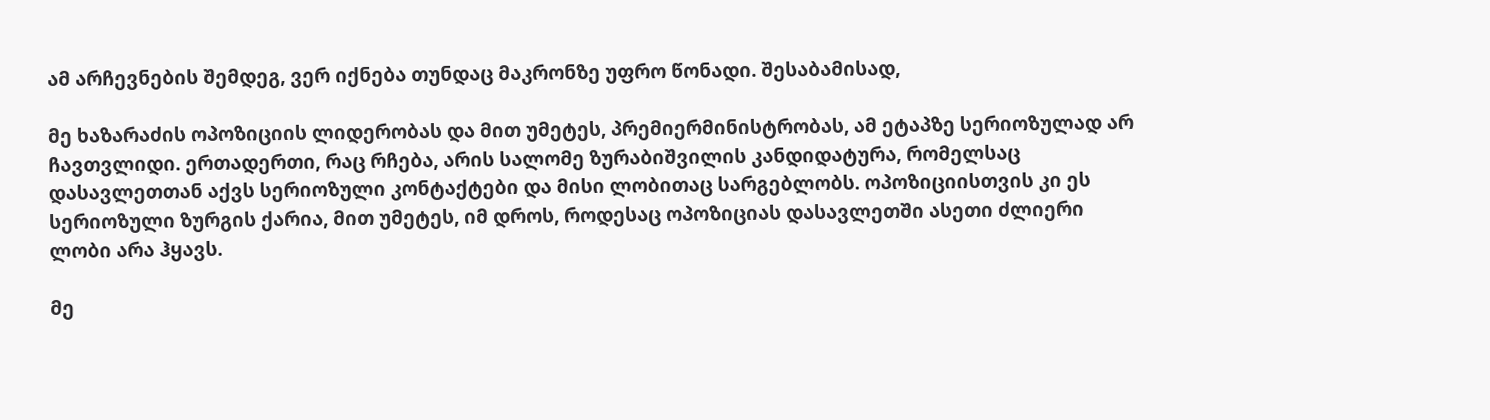ამ არჩევნების შემდეგ, ვერ იქნება თუნდაც მაკრონზე უფრო წონადი. შესაბამისად,

მე ხაზარაძის ოპოზიციის ლიდერობას და მით უმეტეს, პრემიერმინისტრობას, ამ ეტაპზე სერიოზულად არ ჩავთვლიდი. ერთადერთი, რაც რჩება, არის სალომე ზურაბიშვილის კანდიდატურა, რომელსაც დასავლეთთან აქვს სერიოზული კონტაქტები და მისი ლობითაც სარგებლობს. ოპოზიციისთვის კი ეს სერიოზული ზურგის ქარია, მით უმეტეს, იმ დროს, როდესაც ოპოზიციას დასავლეთში ასეთი ძლიერი ლობი არა ჰყავს.

მე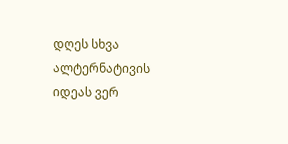დღეს სხვა ალტერნატივის იდეას ვერ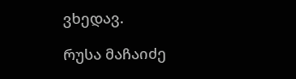ვხედავ.

რუსა მაჩაიძე